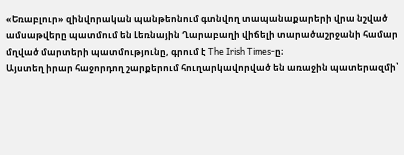«Եռաբլուր» զինվորական պանթեոնում գտնվող տապանաքարերի վրա նշված ամսաթվերը պատմում են Լեռնային Ղարաբաղի վիճելի տարածաշրջանի համար մղված մարտերի պատմությունը, գրում է The Irish Times-ը։
Այստեղ իրար հաջորդող շարքերում հուղարկավորված են առաջին պատերազմի՝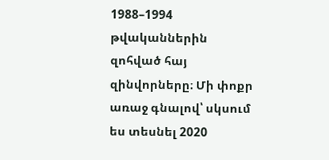1988–1994 թվականներին զոհված հայ զինվորները։ Մի փոքր առաջ գնալով՝ սկսում ես տեսնել 2020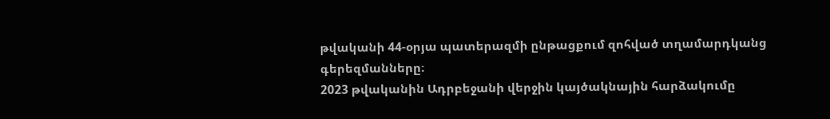թվականի 44-օրյա պատերազմի ընթացքում զոհված տղամարդկանց գերեզմանները։
2023 թվականին Ադրբեջանի վերջին կայծակնային հարձակումը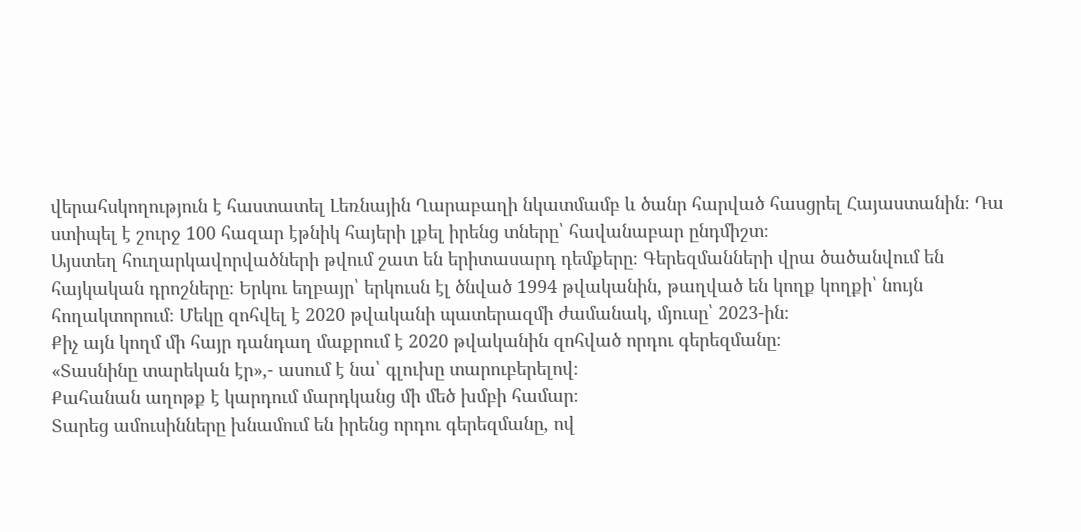վերահսկողություն է հաստատել Լեռնային Ղարաբաղի նկատմամբ և ծանր հարված հասցրել Հայաստանին։ Դա ստիպել է շուրջ 100 հազար էթնիկ հայերի լքել իրենց տները՝ հավանաբար ընդմիշտ։
Այստեղ հուղարկավորվածների թվում շատ են երիտասարդ դեմքերը։ Գերեզմանների վրա ծածանվում են հայկական դրոշները։ Երկու եղբայր՝ երկուսն էլ ծնված 1994 թվականին, թաղված են կողք կողքի՝ նույն հողակտորում։ Մեկը զոհվել է 2020 թվականի պատերազմի ժամանակ, մյուսը՝ 2023-ին։
Քիչ այն կողմ մի հայր դանդաղ մաքրում է 2020 թվականին զոհված որդու գերեզմանը։
«Տասնինը տարեկան էր»,- ասում է նա՝ գլուխը տարուբերելով։
Քահանան աղոթք է կարդում մարդկանց մի մեծ խմբի համար։
Տարեց ամուսինները խնամում են իրենց որդու գերեզմանը, ով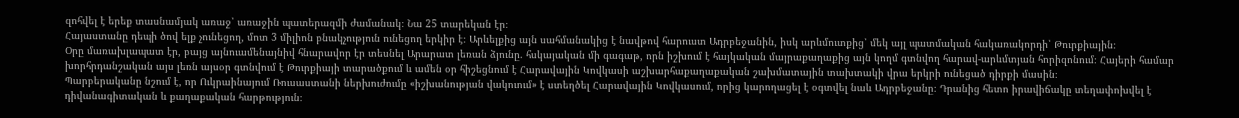զոհվել է երեք տասնամյակ առաջ՝ առաջին պատերազմի ժամանակ։ Նա 25 տարեկան էր։
Հայաստանը դեպի ծով ելք չունեցող, մոտ 3 միլիոն բնակչություն ունեցող երկիր է։ Արևելքից այն սահմանակից է նավթով հարուստ Ադրբեջանին, իսկ արևմուտքից՝ մեկ այլ պատմական հակառակորդի՝ Թուրքիային։
Օրը մառախլապատ էր, բայց այնուամենայնիվ հնարավոր էր տեսնել Արարատ լեռան ձյունը. հսկայական մի գագաթ, որն իշխում է հայկական մայրաքաղաքից այն կողմ գտնվող հարավ-արևմտյան հորիզոնում։ Հայերի համար խորհրդանշական այս լեռն այսօր գտնվում է Թուրքիայի տարածքում և ամեն օր հիշեցնում է Հարավային Կովկասի աշխարհաքաղաքական շախմատային տախտակի վրա երկրի ունեցած դիրքի մասին։
Պարբերականը նշում է, որ Ուկրաինայում Ռուսաստանի ներխուժումը «իշխանության վակուում» է ստեղծել Հարավային Կովկասում, որից կարողացել է օգտվել նաև Ադրբեջանը։ Դրանից հետո իրավիճակը տեղափոխվել է դիվանագիտական և քաղաքական հարթություն։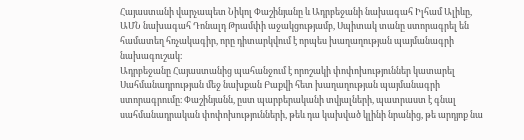Հայաստանի վարչապետ Նիկոլ Փաշինյանը և Ադրբեջանի նախագահ Իլհամ Ալիևը, ԱՄՆ նախագահ Դոնալդ Թրամփի աջակցությամբ, Սպիտակ տանը ստորագրել են համատեղ հռչակագիր, որը դիտարկվում է որպես խաղաղության պայմանագրի նախագուշակ։
Ադրբեջանը Հայաստանից պահանջում է որոշակի փոփոխություններ կատարել Սահմանադրության մեջ նախքան Բաքվի հետ խաղաղության պայմանագրի ստորագրումը։ Փաշինյանն, ըստ պարբերականի տվյալների, պատրաստ է գնալ սահմանադրական փոփոխությունների, թեև դա կախված կլինի նրանից, թե արդյոք նա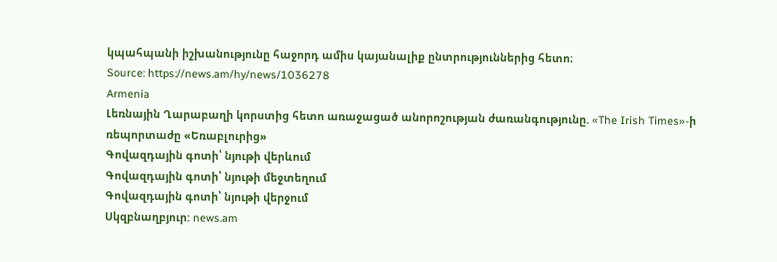կպահպանի իշխանությունը հաջորդ ամիս կայանալիք ընտրություններից հետո։
Source: https://news.am/hy/news/1036278
Armenia
Լեռնային Ղարաբաղի կորստից հետո առաջացած անորոշության ժառանգությունը. «The Irish Times»-ի ռեպորտաժը «Եռաբլուրից»
Գովազդային գոտի՝ նյութի վերևում
Գովազդային գոտի՝ նյութի մեջտեղում
Գովազդային գոտի՝ նյութի վերջում
Սկզբնաղբյուր: news.am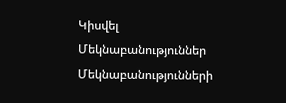Կիսվել
Մեկնաբանություններ
Մեկնաբանությունների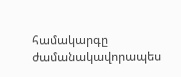համակարգը ժամանակավորապես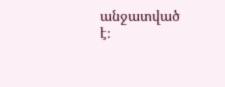անջատված է։